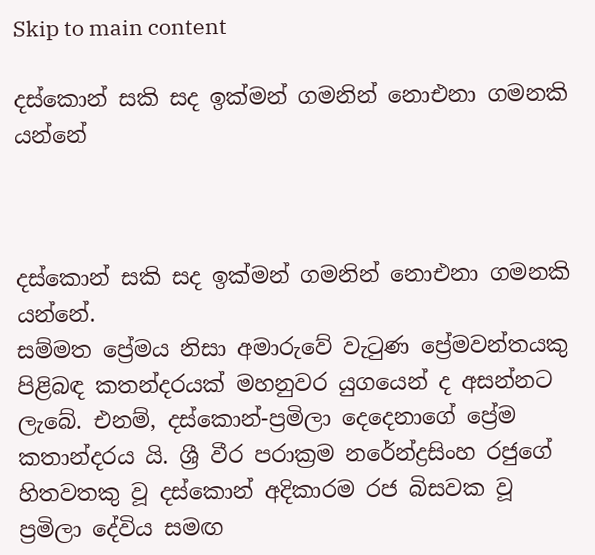Skip to main content

දස්කොන් සකි සද ඉක්මන් ගමනින් නොඑනා ගමනකි යන්නේ



දස්කොන් සකි සද ඉක්මන් ගමනින් නොඑනා ගමනකි යන්නේ.
සම්මත ප්‍රේමය නිසා අමාරුවේ වැටුණ ප්‍රේමවන්තයකු පිළිබඳ කතන්දරයක්‌ මහනුවර යුගයෙන් ද අසන්නට ලැබේ. එනම්, දස්‌කොන්-ප්‍රමිලා දෙදෙනාගේ ප්‍රේම කතාන්දරය යි. ශ්‍රී වීර පරාක්‍රම නරේන්ද්‍රසිංහ රජුගේ හිතවතකු වූ දස්‌කොන් අදිකාරම රජ බිසවක වූ ප්‍රමිලා දේවිය සමඟ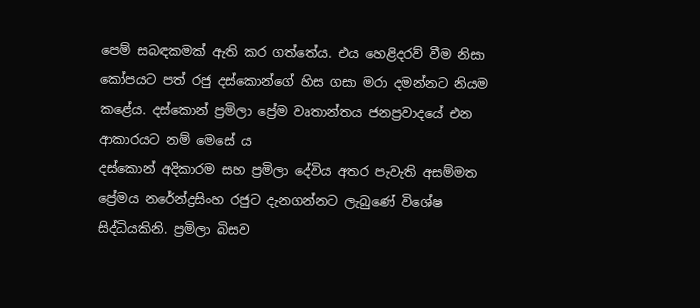පෙම් සබඳකමක්‌ ඇති කර ගත්තේය. එය හෙළිදරව් වීම නිසා කෝපයට පත් රජු දස්‌කොන්ගේ හිස ගසා මරා දමන්නට නියම කළේය. දස්කොන් ප්‍රමිලා ප්‍රේම වෘතාන්තය ජනප්‍රවාදයේ එන ආකාරයට නම් මෙසේ ය
දස්‌කොන් අදිකාරම සහ ප්‍රමිලා දේවිය අතර පැවැති අසම්මත ප්‍රේමය නරේන්ද්‍රසිංහ රජුට දැනගන්නට ලැබුණේ විශේෂ සිද්ධියකිනි. ප්‍රමිලා බිසව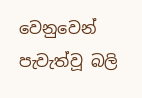වෙනුවෙන් පැවැත්වූ බලි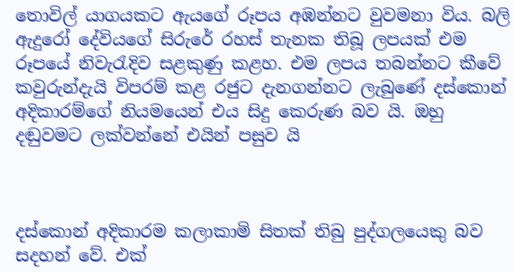තොවිල් යාගයකට ඇයගේ රූපය අඹන්නට වුවමනා විය. බලි ඇදුරෝ දේවියගේ සිරුරේ රහස්‌ තැනක තිබූ ලපයක්‌ එම රූපයේ නිවැරැදිව සළකුණු කළහ. එම ලපය තබන්නට කීවේ කවුරුන්දැයි විපරම් කළ රජුට දැනගන්නට ලැබුණේ දස්‌කොන් අදිකාරම්ගේ නියමයෙන් එය සිදු කෙරුණ බව යි. ඔහු දඬුවමට ලක්‌වන්නේ එයින් පසුව යි



දස්කොන් අදිකාරම කලාකාමි සිතක් තිබු පුද්ගලයෙකු බව සදහන් වේ. එක්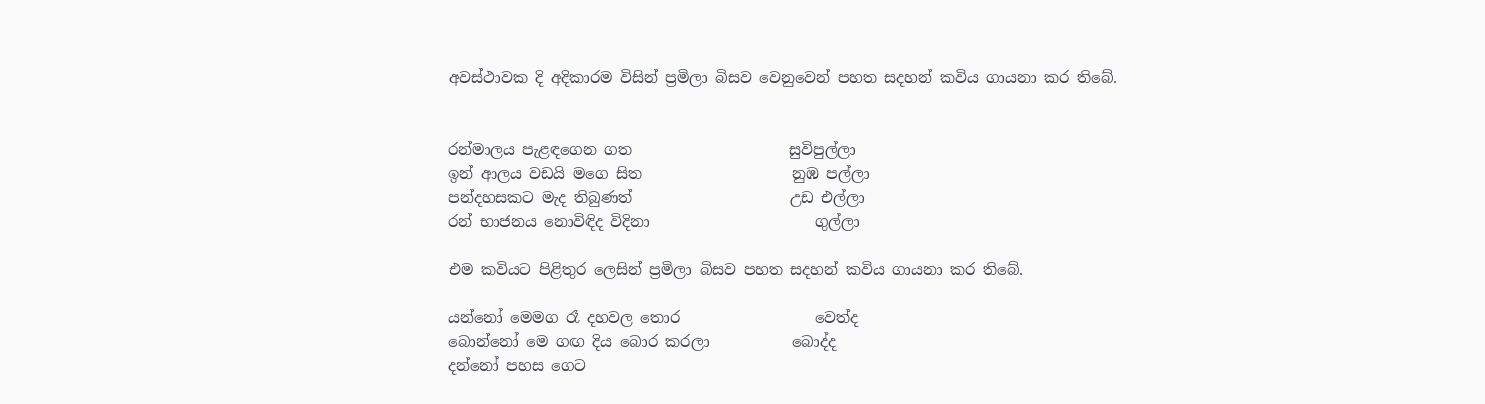අවස්ථාවක දි අදිකාරම විසින් ප්‍රමිලා බිසව වෙනුවෙන් පහත සදහන් කවිය ගායනා කර තිබේ.


රන්මාලය පැළඳගෙන ගත                     සුවිපුල්ලා
ඉන් ආලය වඩයි මගෙ සිත                    නුඹ පල්ලා
පන්දහසකට මැද තිබුණත්                     උඩ එල්ලා
රන් භාජනය නොවිඳිද විදිනා                      ගුල්ලා

එම කවියට පිළිතුර ලෙසින් ප්‍රමිලා බිසව පහත සදහන් කවිය ගායනා කර තිබේ.

යන්නෝ මෙමග රෑ දහවල තොර                  වෙත්ද
බොන්නෝ මෙ ගඟ දිය බොර කරලා           බොද්ද
දන්නෝ පහස ගෙට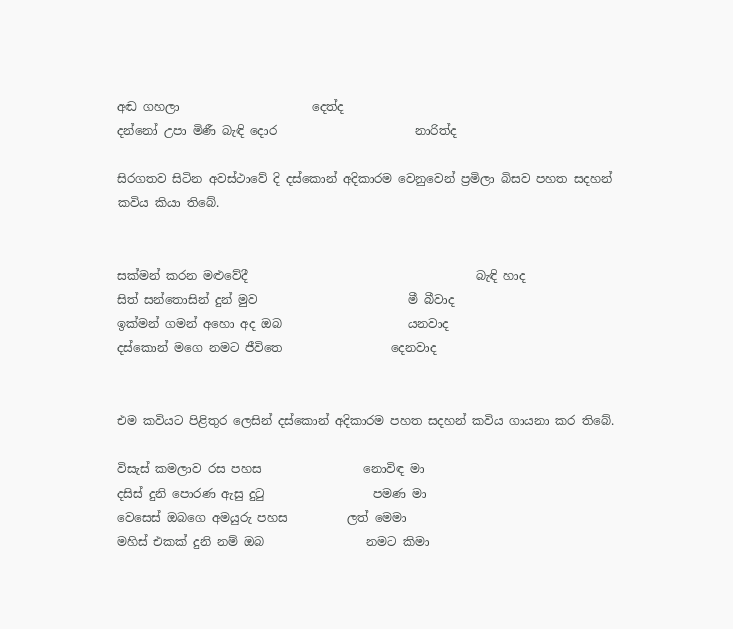අඬ ගහලා                      දෙත්ද
දන්නෝ උපා මිණී බැඳි දොර                       නාරිත්ද

සිරගතව සිටින අවස්ථාවේ දි දස්කොන් අදිකාරම වෙනුවෙන් ප්‍රමිලා බිසව පහත සදහන් කවිය කියා තිබේ.


සක්‌මන් කරන මළුවේදී                                      බැඳි හාද
සිත් සන්තොසින් දුන් මුව                         මී බීවාද
ඉක්‌මන් ගමන් අහො අද ඔබ                     යනවාද
දස්‌කොන් මගෙ නමට ජීවිතෙ                  දෙනවාද


එම කවියට පිළිතුර ලෙසින් දස්කොන් අදිකාරම පහත සදහන් කවිය ගායනා කර තිබේ.

විසැස්‌ කමලාව රස පහස                 නොවිඳ මා
දසිස්‌ දුනි පොරණ ඇසු දුටු                  පමණ මා
වෙසෙස්‌ ඔබගෙ අමයුරු පහස          ලත් මෙමා
මහිස්‌ එකක්‌ දුනි නම් ඔබ                 නමට කිමා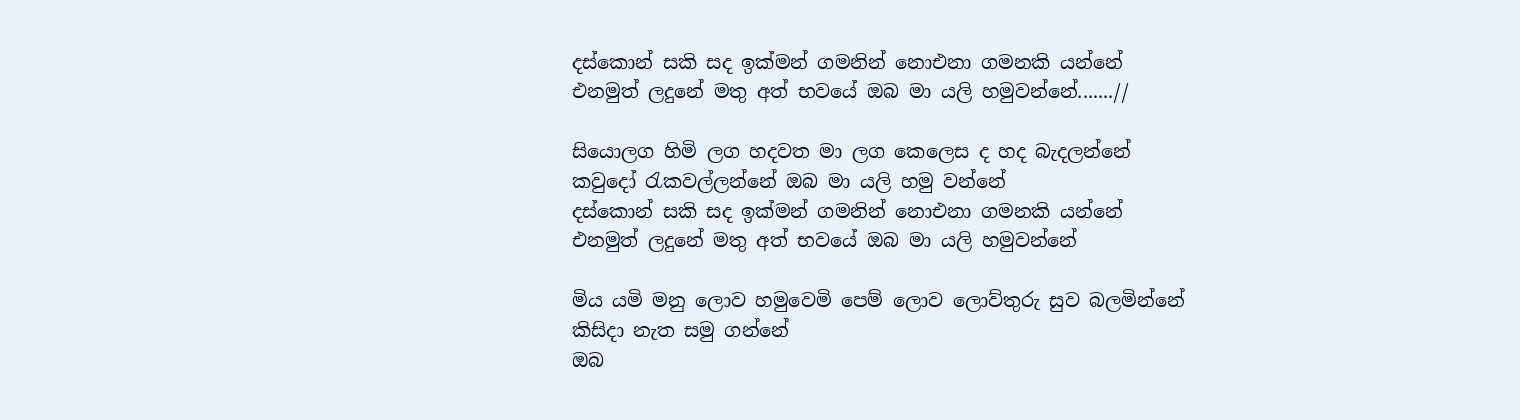දස්කොන් සකි සද ඉක්මන් ගමනින් නොඑනා ගමනකි යන්නේ
එනමුත් ලදුනේ මතු අත් භවයේ ඔබ මා යලි හමුවන්නේ.......//

සියොලග හිමි ලග හදවත මා ලග කෙලෙස ද හද බැදලන්නේ
කවුදෝ රැකවල්ලන්නේ ඔබ මා යලි හමු වන්නේ
දස්කොන් සකි සද ඉක්මන් ගමනින් නොඑනා ගමනකි යන්නේ
එනමුත් ලදුනේ මතු අත් භවයේ ඔබ මා යලි හමුවන්නේ

මිය යමි මනු ලොව හමුවෙමි පෙම් ලොව ලොව්තුරු සුව බලමින්නේ
කිසිදා නැත සමු ගන්නේ
ඔබ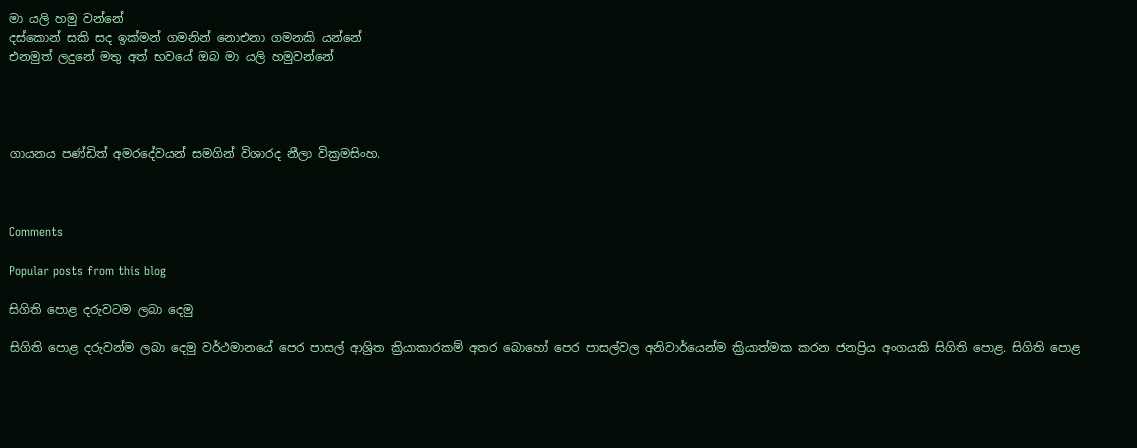මා යලි හමු වන්නේ
දස්කොන් සකි සද ඉක්මන් ගමනින් නොඑනා ගමනකි යන්නේ
එනමුත් ලදුනේ මතු අත් භවයේ ඔබ මා යලි හමුවන්නේ




ගායනය පණ්ඩිත් අමරදේවයන් සමගින් විශාරද නීලා වික්‍රමසිංහ.



Comments

Popular posts from this blog

සිගිති පොළ දරුවටම ලබා දෙමු

සිගිති පොළ දරුවන්ම ලබා දෙමු වර්ථමානයේ පෙර පාසල් ආශ්‍රිත ක්‍රියාකාරකම් අතර බොහෝ පෙර පාසල්වල අනිවාර්යෙන්ම ක්‍රියාත්මක කරන ජනප්‍රිය අංගයකි සිගිති පොළ. සිගිති පොළ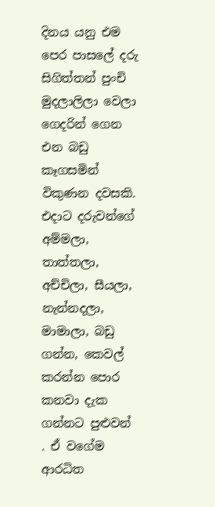දිනය යනු එම පෙර පාසලේ දරු සිගිත්තන් පුංචි මුදලාලිලා වෙලා ගෙදරින් ගෙන එන බඩු කෑගසමින් විකුණන දවසකි. එදාට දරුවන්ගේ අම්මලා, තාත්තලා, අච්චිලා, සීයලා, නැන්නදලා, මාමාලා, බඩු ගන්න, කෙවල් කරන්න පොර කනවා දැක ගන්නට පුළුවන් . ඒ වගේම ආරධිත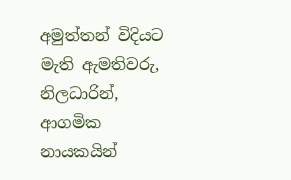අමුත්තන් විදියට මැති ඇමතිවරු, නිලධාරින්, ආගමික නායකයින්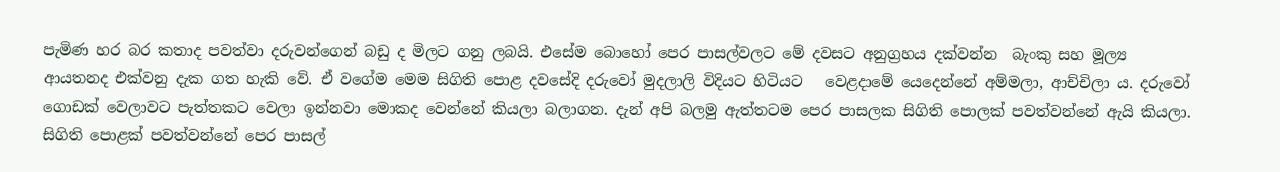පැමිණ හර බර කතාද පවත්වා දරුවන්ගෙන් බඩු ද මිලට ගනු ලබයි. එසේම බොහෝ පෙර පාසල්වලට මේ දවසට අනුග්‍රහය දක්වන්න  බැංකු සහ මූල්‍ය ආයතනද එක්වනු දැක ගත හැකි වේ. ඒ වගේම මෙම සිගිති පොළ දවසේදි දරුවෝ මුදලාලි විදියට හිටියට   වෙළදාමේ යෙදෙන්නේ අම්මලා, ආච්චිලා ය. දරුවෝ ගොඩක් වෙලාවට පැත්තකට වෙලා ඉන්නවා මොකද වෙන්නේ කියලා බලාගන. දැන් අපි බලමු ඇත්තටම පෙර පාසලක සිගිති පොලක් පවත්වන්නේ ඇයි කියලා. සිගිති පොළක් පවත්වන්නේ පෙර පාසල්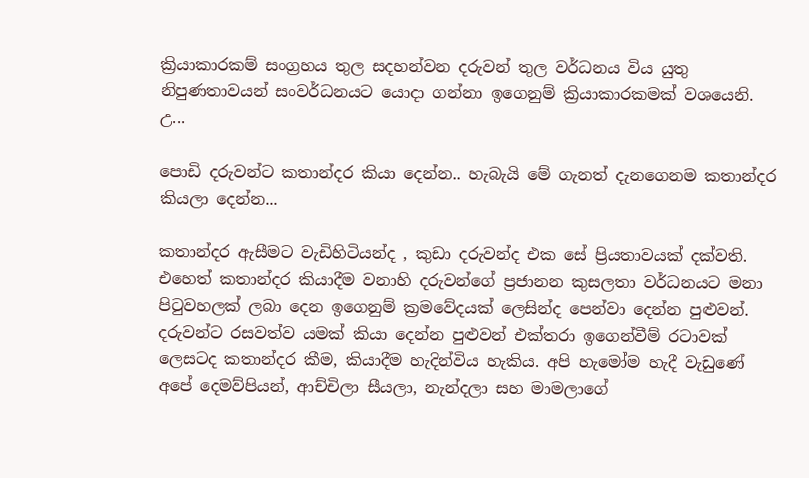ක්‍රියාකාරකම් සංග්‍රහය තුල සදහන්වන දරුවන් තුල වර්ධනය විය යුතු නිපුණතාවයන් සංවර්ධනයට යොදා ගන්නා ඉගෙනුම් ක්‍රියාකාරකමක් වශයෙනි. උ...

පොඩි දරුවන්ට කතාන්දර කියා දෙන්න.. හැබැයි මේ ගැනත් දැනගෙනම කතාන්දර කියලා දෙන්න...

කතාන්දර ඇසීමට වැඩිහිටියන්ද , කුඩා දරුවන්ද එක සේ ප්‍රියතාවයක් දක්වති. එහෙත් කතාන්දර කියාදීම වනාහි දරුවන්ගේ ප්‍රජානන කුසලතා වර්ධනයට මනා පිටුවහලක් ලබා දෙන ඉගෙනුම් ක්‍රමවේදයක් ලෙසින්ද පෙන්වා දෙන්න පුළුවන්. දරුවන්ට රසවත්ව යමක් කියා දෙන්න පුළුවන් එක්තරා ඉගෙන්වීම් රටාවක් ලෙසටද කතාන්දර කීම, කියාදීම හැදින්විය හැකිය. අපි හැමෝම හැදී වැඩුණේ අපේ දෙමව්පියන්, ආච්චිලා සීයලා, නැන්දලා සහ මාමලාගේ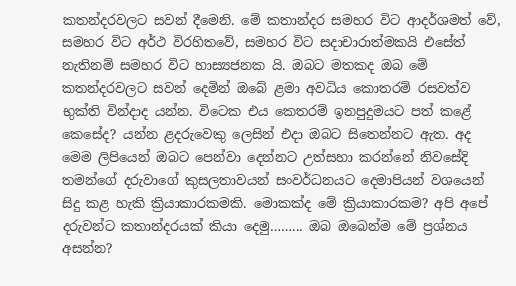කතන්දරවලට සවන් දීමෙනි. මේ කතාන්දර සමහර විට ආදර්ශමත් වේ, සමහර විට අර්ථ විරහිතවේ, සමහර විට සදාචාරාත්මකයි එසේත් නැතිනම් සමහර විට හාස්‍යජනක යි. ඔබට මතකද ඔබ මේ කතන්දරවලට සවන් දෙමින් ඔබේ ළමා අවධිය කොතරම් රසවත්ව භුක්ති වින්දාද යන්න. විටෙක එය කෙතරම් ඉනපුදුමයට පත් කළේ කෙසේද? යන්න ළදරුවෙකු ලෙසින් එදා ඔබට සිතෙන්නට ඇත. අද මෙම ලිපියෙන් ඔබට පෙන්වා දෙන්නට උත්සහා කරන්නේ නිවසේදි තමන්ගේ දරුවාගේ කුසලතාවයන් සංවර්ධනයට දෙමාපියන් වශයෙන් සිදු කළ හැකි ක්‍රියාකාරකමකි. මොකක්ද මේ ක්‍රියාකාරකම? අපි අපේ දරුවන්ට කතාන්දරයක් කියා දෙමු……... ඔබ ඔබෙන්ම මේ ප්‍රශ්නය අසන්න?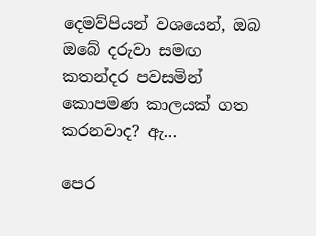දෙමව්පියන් වශයෙන්, ඔබ ඔබේ දරුවා සමඟ කතන්දර පවසමින් කොපමණ කාලයක් ගත කරනවාද? ඇ...

පෙර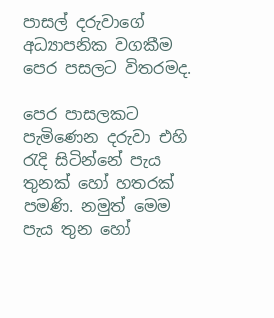පාසල් දරුවාගේ අධ්‍යාපනික වගකීම පෙර පසලට විතරමද.

පෙර පාසලකට පැමිණෙන දරුවා එහි රැදි සිටින්නේ පැය තුනක් හෝ හතරක් පමණි. නමුත් මෙම පැය තුන හෝ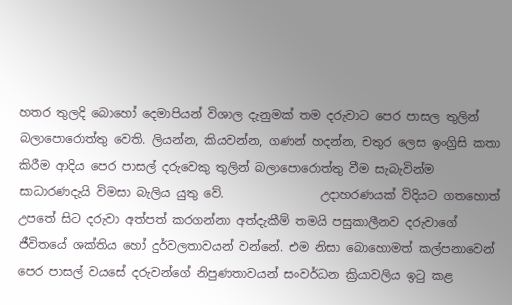හතර තුලදි බොහෝ දෙමාපියන් විශාල දැනුමක් තම දරුවාට පෙර පාසල තුලින් බලාපොරොත්තු වෙති. ලියන්න, කියවන්න, ගණන් හදන්න, චතුර ලෙස ඉංග්‍රිසි කතා කිරීම ආදිය පෙර පාසල් දරුවෙකු තුලින් බලාපොරොත්තු වීම සැබැවින්ම සාධාරණදැයි විමසා බැලිය යුතු වේ.                උදාහරණයක් විදියට ගතහොත් උපතේ සිට දරුවා අත්පත් කරගන්නා අත්දැකීම් තමයි පසුකාලීනව දරුවාගේ ජීවිතයේ ශක්තිය හෝ දුර්වලතාවයන් වන්නේ. එම නිසා බොහොමත් කල්පනාවෙන් පෙර පාසල් වයසේ දරුවන්ගේ නිපුණතාවයන් සංවර්ධන ක්‍රියාවලිය ඉටු කළ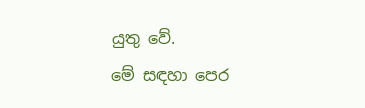යුතු වේ.             මේ සඳහා පෙර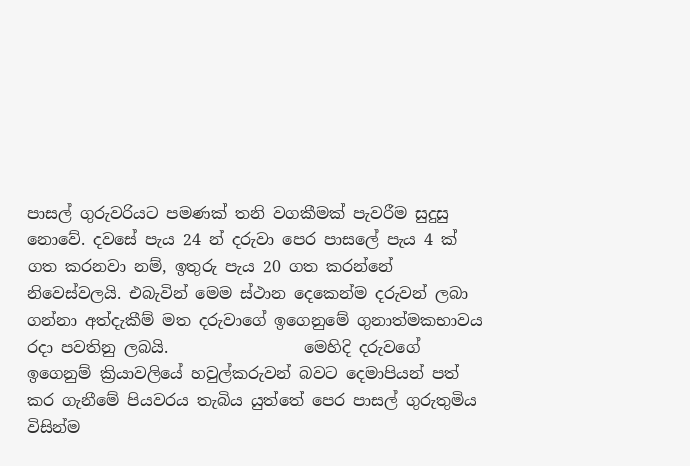පාසල් ගුරුවරියට පමණක් තනි වගකීමක් පැවරීම සුදුසු නොවේ. දවසේ පැය 24 න් දරුවා පෙර පාසලේ පැය 4 ක් ගත කරනවා නම්, ඉතුරු පැය 20 ගත කරන්නේ නිවෙස්වලයි. එබැවින් මෙම ස්ථාන දෙකෙන්ම දරුවන් ලබා ගන්නා අත්දැකීම් මත දරුවාගේ ඉගෙනුමේ ගුනාත්මකභාවය රදා පවතිනු ලබයි.                 මෙහිදි දරුවගේ ඉගෙනුම් ක්‍රියාවලියේ හවුල්කරුවන් බවට දෙමාපියන් පත් කර ගැනීමේ පියවරය තැබිය යුත්තේ පෙර පාසල් ගුරුතුමිය විසින්ම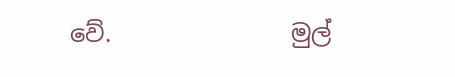වේ.               මුල්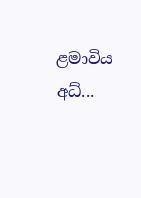ළමාවිය අධ්‍...